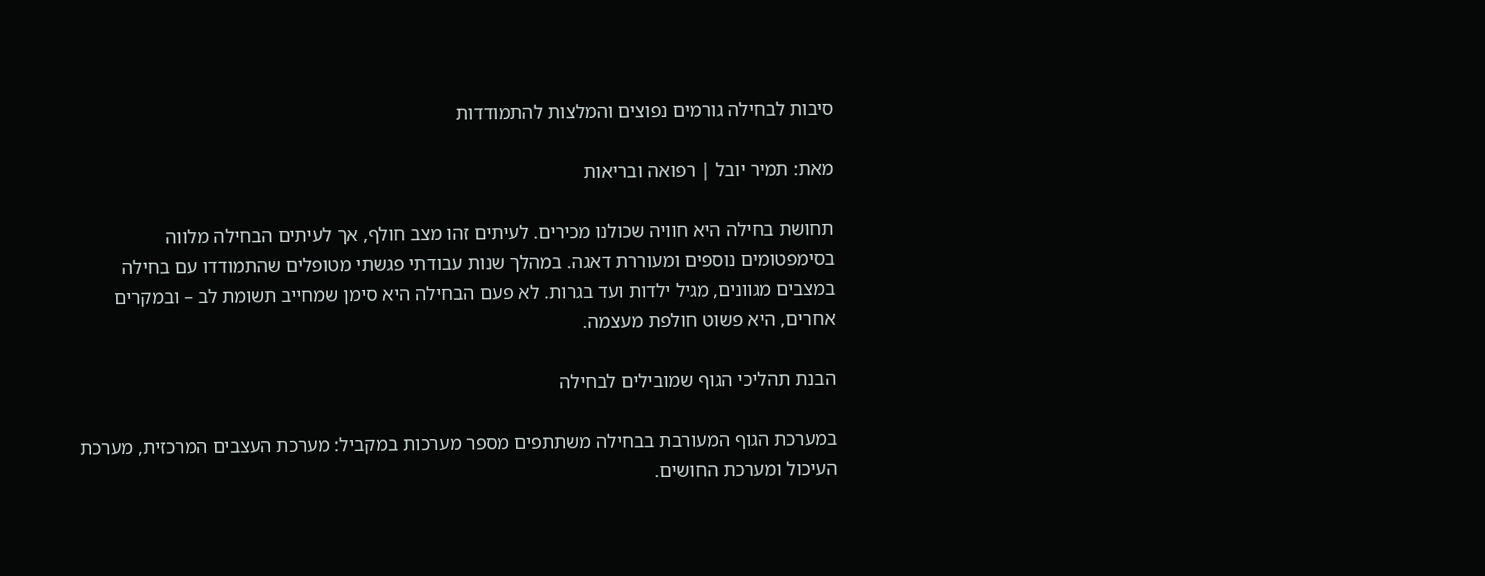סיבות לבחילה גורמים נפוצים והמלצות להתמודדות

מאת: תמיר יובל | רפואה ובריאות

תחושת בחילה היא חוויה שכולנו מכירים. לעיתים זהו מצב חולף, אך לעיתים הבחילה מלווה בסימפטומים נוספים ומעוררת דאגה. במהלך שנות עבודתי פגשתי מטופלים שהתמודדו עם בחילה במצבים מגוונים, מגיל ילדות ועד בגרות. לא פעם הבחילה היא סימן שמחייב תשומת לב – ובמקרים אחרים, היא פשוט חולפת מעצמה.

הבנת תהליכי הגוף שמובילים לבחילה

במערכת הגוף המעורבת בבחילה משתתפים מספר מערכות במקביל: מערכת העצבים המרכזית, מערכת העיכול ומערכת החושים.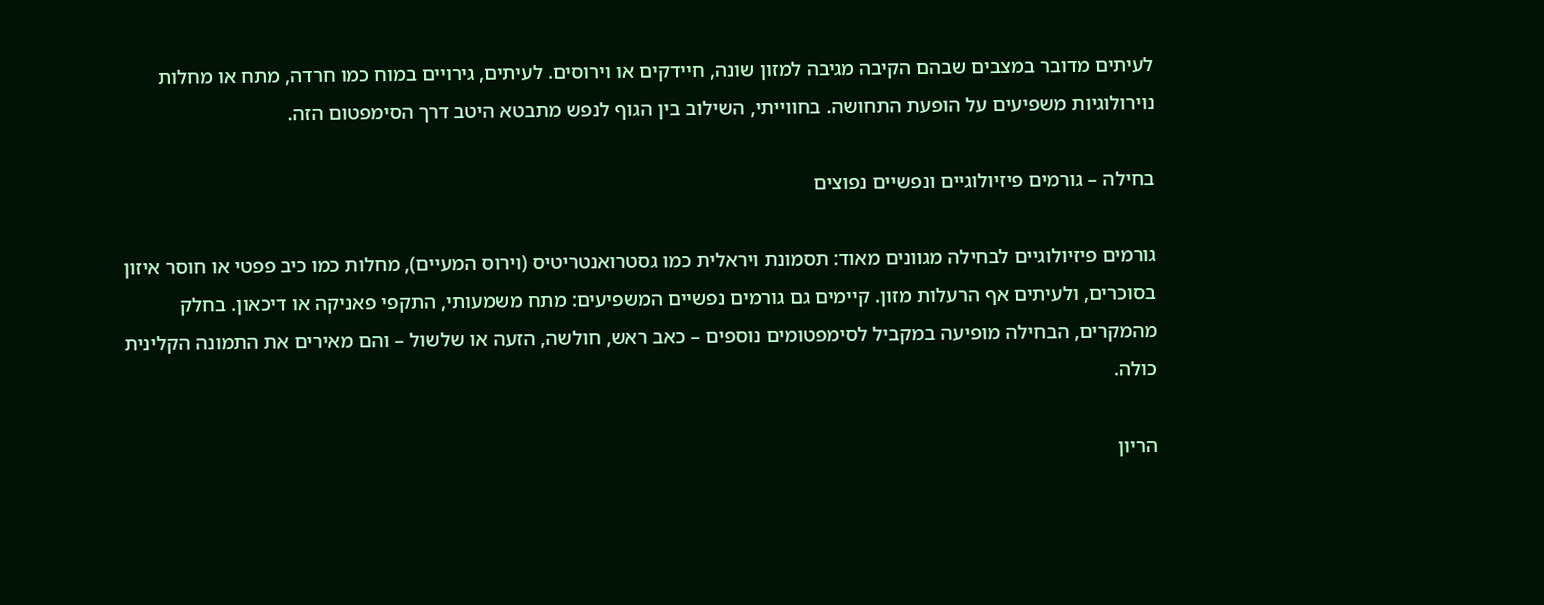לעיתים מדובר במצבים שבהם הקיבה מגיבה למזון שונה, חיידקים או וירוסים. לעיתים, גירויים במוח כמו חרדה, מתח או מחלות נוירולוגיות משפיעים על הופעת התחושה. בחווייתי, השילוב בין הגוף לנפש מתבטא היטב דרך הסימפטום הזה.

בחילה – גורמים פיזיולוגיים ונפשיים נפוצים

גורמים פיזיולוגיים לבחילה מגוונים מאוד: תסמונת ויראלית כמו גסטרואנטריטיס (וירוס המעיים), מחלות כמו כיב פפטי או חוסר איזון בסוכרים, ולעיתים אף הרעלות מזון. קיימים גם גורמים נפשיים המשפיעים: מתח משמעותי, התקפי פאניקה או דיכאון. בחלק מהמקרים, הבחילה מופיעה במקביל לסימפטומים נוספים – כאב ראש, חולשה, הזעה או שלשול – והם מאירים את התמונה הקלינית כולה.

הריון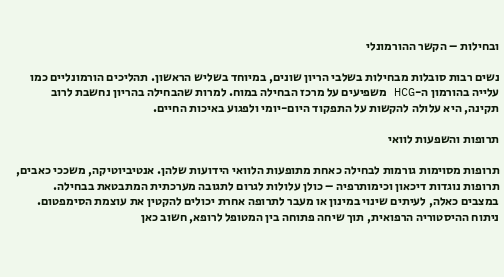ובחילות – הקשר ההורמונלי

נשים רבות סובלות מבחילות בשלבי הריון שונים, במיוחד בשליש הראשון. תהליכים הורמונליים כמו עלייה בהורמון ה-HCG משפיעים על מרכז הבחילה במוח. למרות שהבחילה בהריון נחשבת לרוב תקינה, היא עלולה להקשות על התפקוד היום-יומי ולפגוע באיכות החיים.

תרופות והשפעות לוואי

תרופות מסוימות גורמות לבחילה כאחת מתופעות הלוואי הידועות שלהן. אנטיביוטיקה, משככי כאבים, תרופות נוגדות דיכאון וכימותרפיה – כולן עלולות לגרום לתגובה מערכתית המתבטאת בבחילה. במצבים כאלה, לעיתים שינוי במינון או מעבר לתרופה אחרת יכולים להקטין את עוצמת הסימפטום. ניתוח ההיסטוריה הרפואית, תוך שיחה פתוחה בין המטופל לרופא, חשוב כאן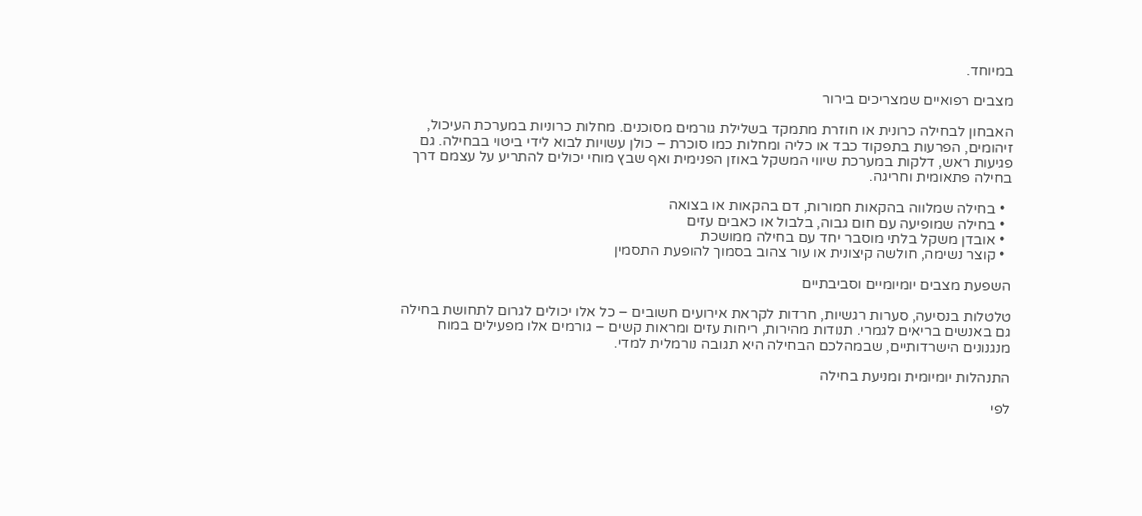במיוחד.

מצבים רפואיים שמצריכים בירור

האבחון לבחילה כרונית או חוזרת מתמקד בשלילת גורמים מסוכנים. מחלות כרוניות במערכת העיכול, זיהומים, הפרעות בתפקוד כבד או כליה ומחלות כמו סוכרת – כולן עשויות לבוא לידי ביטוי בבחילה. גם פגיעות ראש, דלקות במערכת שיווי המשקל באוזן הפנימית ואף שבץ מוחי יכולים להתריע על עצמם דרך בחילה פתאומית וחריגה.

  • בחילה שמלווה בהקאות חמורות, דם בהקאות או בצואה
  • בחילה שמופיעה עם חום גבוה, בלבול או כאבים עזים
  • אובדן משקל בלתי מוסבר יחד עם בחילה ממושכת
  • קוצר נשימה, חולשה קיצונית או עור צהוב בסמוך להופעת התסמין

השפעת מצבים יומיומיים וסביבתיים

טלטלות בנסיעה, סערות רגשיות, חרדות לקראת אירועים חשובים – כל אלו יכולים לגרום לתחושת בחילה גם באנשים בריאים לגמרי. תנודות מהירות, ריחות עזים ומראות קשים – גורמים אלו מפעילים במוח מנגנונים הישרדותיים, שבמהלכם הבחילה היא תגובה נורמלית למדי.

התנהלות יומיומית ומניעת בחילה

לפי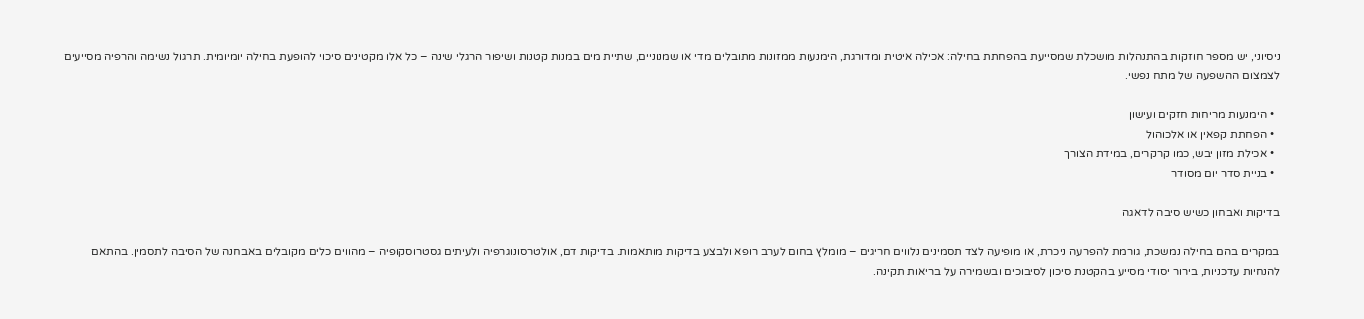ניסיוני, יש מספר חוזקות בהתנהלות מושכלת שמסייעת בהפחתת בחילה: אכילה איטית ומדורגת, הימנעות ממזונות מתובלים מדי או שמנוניים, שתיית מים במנות קטנות ושיפור הרגלי שינה – כל אלו מקטינים סיכוי להופעת בחילה יומיומית. תרגול נשימה והרפיה מסייעים לצמצום ההשפעה של מתח נפשי.

  • הימנעות מריחות חזקים ועישון
  • הפחתת קפאין או אלכוהול
  • אכילת מזון יבש, כמו קרקרים, במידת הצורך
  • בניית סדר יום מסודר

בדיקות ואבחון כשיש סיבה לדאגה

במקרים בהם בחילה נמשכת, גורמת להפרעה ניכרת, או מופיעה לצד תסמינים נלווים חריגים – מומלץ בחום לערב רופא ולבצע בדיקות מותאמות. בדיקות דם, אולטרסונוגרפיה ולעיתים גסטרוסקופיה – מהווים כלים מקובלים באבחנה של הסיבה לתסמין. בהתאם להנחיות עדכניות, בירור יסודי מסייע בהקטנת סיכון לסיבוכים ובשמירה על בריאות תקינה.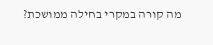מה קורה במקרי בחילה ממושכת?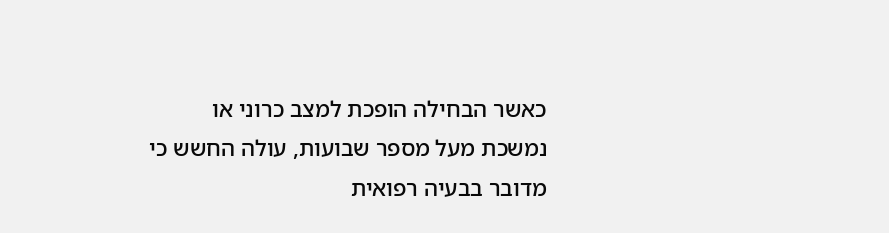כאשר הבחילה הופכת למצב כרוני או נמשכת מעל מספר שבועות, עולה החשש כי מדובר בבעיה רפואית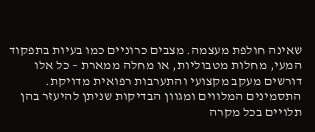שאינה חולפת מעצמה. מצבים כרוניים כמו בעיות בתפקוד המעי, מחלות מטבוליות, או מחלה ממארת – כל אלו דורשים מעקב מקצועי והתערבות רפואית מדויקת. התסמינים המלווים ומגוון הבדיקות שניתן להיעזר בהן תלויים בכל מקרה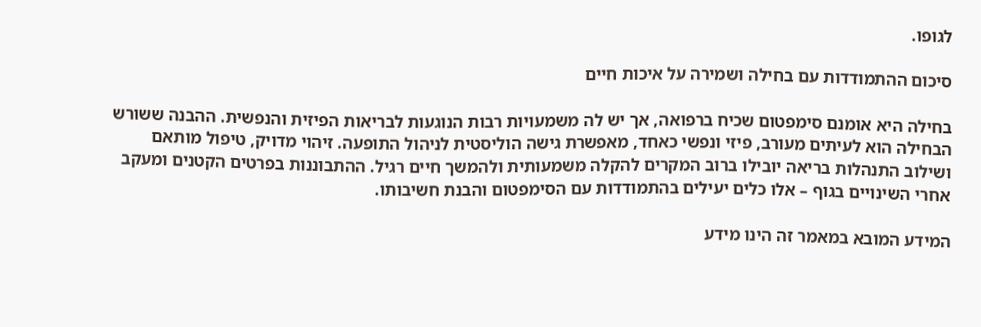לגופו.

סיכום ההתמודדות עם בחילה ושמירה על איכות חיים

בחילה היא אומנם סימפטום שכיח ברפואה, אך יש לה משמעויות רבות הנוגעות לבריאות הפיזית והנפשית. ההבנה ששורש הבחילה הוא לעיתים מעורב, פיזי ונפשי כאחד, מאפשרת גישה הוליסטית לניהול התופעה. זיהוי מדויק, טיפול מותאם ושילוב התנהלות בריאה יובילו ברוב המקרים להקלה משמעותית ולהמשך חיים רגיל. ההתבוננות בפרטים הקטנים ומעקב אחרי השינויים בגוף – אלו כלים יעילים בהתמודדות עם הסימפטום והבנת חשיבותו.

המידע המובא במאמר זה הינו מידע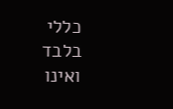כללי בלבד ואינו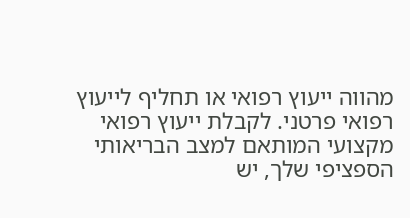מהווה ייעוץ רפואי או תחליף לייעוץ רפואי פרטני. לקבלת ייעוץ רפואי מקצועי המותאם למצב הבריאותי הספציפי שלך, יש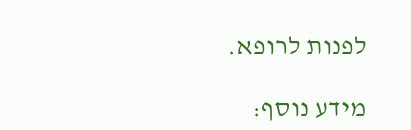לפנות לרופא.

מידע נוסף: